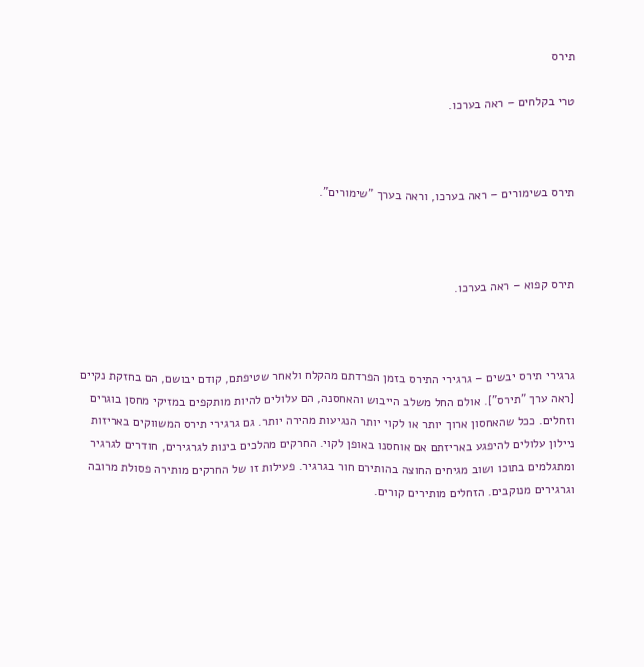תירס

טרי בקלחים – ראה בערכו.



תירס בשימורים – ראה בערכו, וראה בערך "שימורים".



תירס קפוא – ראה בערכו.



גרגירי תירס יבשים – גרגירי התירס בזמן הפרדתם מהקלח ולאחר שטיפתם, קודם יבושם, הם בחזקת נקיים [ראה ערך "תירס"]. אולם החל משלב הייבוש והאחסנה, הם עלולים להיות מותקפים במזיקי מחסן בוגרים וזחלים. ככל שהאחסון ארוך יותר או לקוי יותר הנגיעות מהירה יותר. גם גרגירי תירס המשווקים באריזות ניילון עלולים להיפגע באריזתם אם אוחסנו באופן לקוי. החרקים מהלכים בינות לגרגירים, חודרים לגרגיר ומתגלמים בתוכו ושוב מגיחים החוצה בהותירם חור בגרגיר. פעילות זו של החרקים מותירה פסולת מרובה וגרגירים מנוקבים. הזחלים מותירים קורים.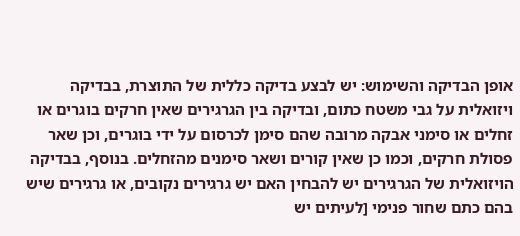אופן הבדיקה והשימוש: יש לבצע בדיקה כללית של התוצרת, בבדיקה ויזואלית על גבי משטח כתום, ובדיקה בין הגרגירים שאין חרקים בוגרים או זחלים או סימני אבקה מרובה שהם סימן לכרסום על ידי בוגרים, וכן שאר פסולת חרקים, וכמו כן שאין קורים ושאר סימנים מהזחלים. בנוסף, בבדיקה הויזואלית של הגרגירים יש להבחין האם יש גרגירים נקובים, או גרגירים שיש בהם כתם שחור פנימי [לעיתים יש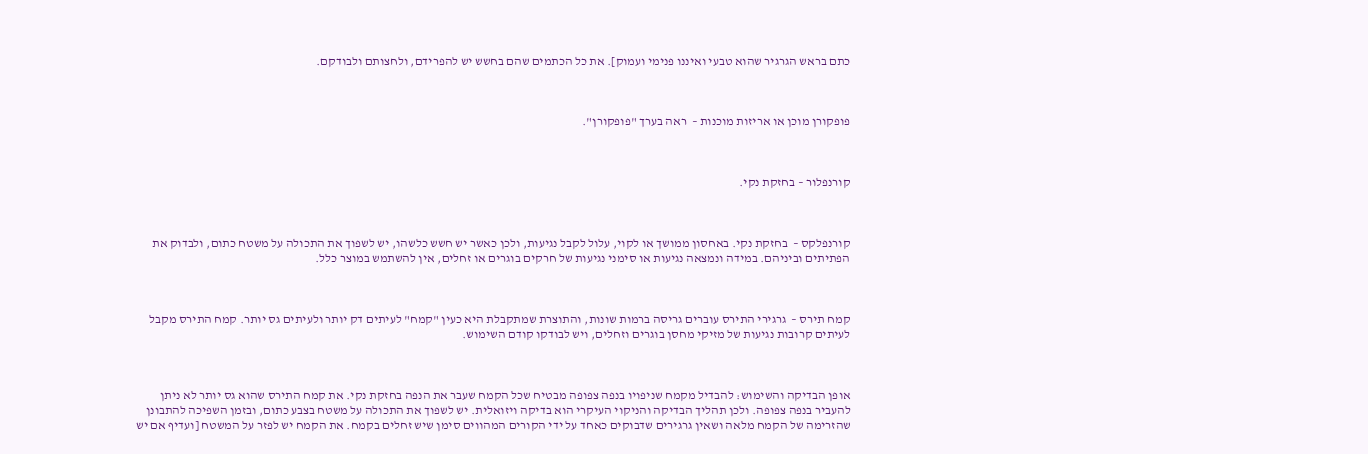כתם בראש הגרגיר שהוא טבעי ואיננו פנימי ועמוק]. את כל הכתמים שהם בחשש יש להפרידם, ולחצותם ולבודקם.



פופקורן מוכן או אריזות מוכנות –  ראה בערך "פופקורן".



קורנפלור – בחזקת נקי.



קורנפלקס –  בחזקת נקי. באחסון ממושך או לקוי, עלול לקבל נגיעות, ולכן כאשר יש חשש כלשהו, יש לשפוך את התכולה על משטח כתום, ולבדוק את הפתיתים וביניהם. במידה ונמצאה נגיעות או סימני נגיעות של חרקים בוגרים או זחלים, אין להשתמש במוצר כלל.



קמח תירס –  גרגירי התירס עוברים גריסה ברמות שונות, והתוצרת שמתקבלת היא כעין "קמח" לעיתים דק יותר ולעיתים גס יותר. קמח התירס מקבל לעיתים קרובות נגיעות של מזיקי מחסן בוגרים וזחלים, ויש לבודקו קודם השימוש.



אופן הבדיקה והשימוש: להבדיל מקמח שניפויו בנפה צפופה מבטיח שכל הקמח שעבר את הנפה בחזקת נקי. את קמח התירס שהוא גס יותר לא ניתן להעביר בנפה צפופה. ולכן תהליך הבדיקה והניקוי העיקרי הוא בדיקה ויזואלית. יש לשפוך את התכולה על משטח בצבע כתום, ובזמן השפיכה להתבונן שהזרימה של הקמח מלאה ושאין גרגירים שדבוקים כאחד על ידי הקורים המהווים סימן שיש זחלים בקמח. את הקמח יש לפזר על המשטח [ועדיף אם יש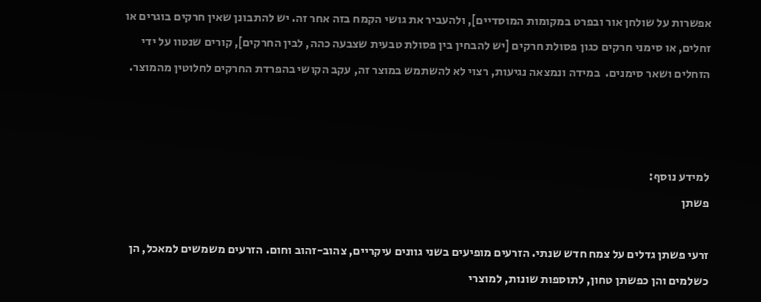אפשרות על שולחן אור ובפרט במקומות המוסדיים], ולהעביר את גושי הקמח בזה אחר זה. יש להתבונן שאין חרקים בוגרים או זחלים, או סימני חרקים כגון פסולת חרקים [יש להבחין בין פסולת טבעית שצבעה כהה, לבין החרקים], קורים שנטוו על ידי הזחלים ושאר סימנים.  במידה ונמצאה נגיעות, רצוי לא להשתמש במוצר זה, עקב הקושי בהפרדת החרקים לחלוטין מהמוצר.



למידע נוסף:
פשתן

זרעי פשתן גדלים על צמח חדש שנתי. הזרעים מופיעים בשני גוונים עיקריים, צהוב-זהוב וחום. הזרעים משמשים למאכל, הן כשלמים והן כפשתן טחון, לתוספות שונות, למוצרי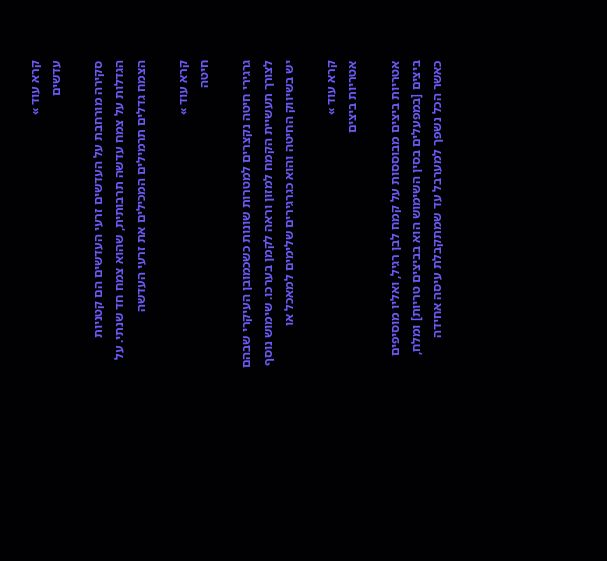קרא עוד »
עדשים

סקירה מורחבת על העדשים זרעי העדשים הם קטניות הגדלות על צמח עדשה תרבותית, שהוא צמח חד שנתי. על הצמח גדלים תרמילים המכילים את זרעי העדשה

קרא עוד »
חיטה

גרגירי חיטה נקצרים למטרות שונות כשכמובן העיקרי שבהם לצורך תעשיית הקמח למזון וראה לקמן בערכו. שימוש נוסף יש בשיווק החיטה והוא כגרגירים שלימים למאכל או

קרא עוד »
אטריות ביצים

אטריות ביצים מבוססות על קמח לבן רגיל, ואליו מוסיפים ביצים [במפעלים בסין השימוש הוא בביצים טריות] ומלח, כאשר הכל נשפך למערבל עד שמתקבלת עיסה אחידה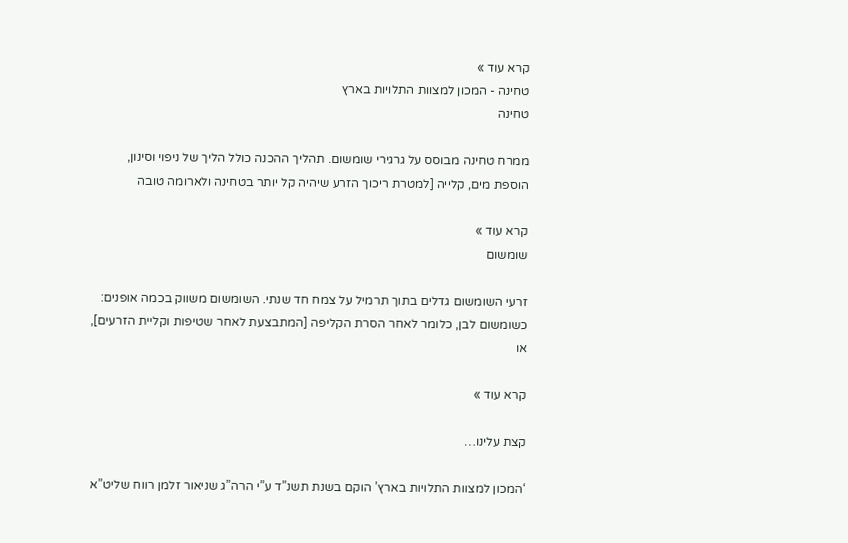קרא עוד »
טחינה - המכון למצוות התלויות בארץ
טחינה

ממרח טחינה מבוסס על גרגירי שומשום. תהליך ההכנה כולל הליך של ניפוי וסינון, הוספת מים, קלייה [למטרת ריכוך הזרע שיהיה קל יותר בטחינה ולארומה טובה

קרא עוד »
שומשום

זרעי השומשום גדלים בתוך תרמיל על צמח חד שנתי. השומשום משווק בכמה אופנים: כשומשום לבן, כלומר לאחר הסרת הקליפה [המתבצעת לאחר שטיפות וקליית הזרעים], או

קרא עוד »

קצת עלינו…

‘המכון למצוות התלויות בארץ’ הוקם בשנת תשנ”ד ע”י הרה”ג שניאור זלמן רווח שליט”א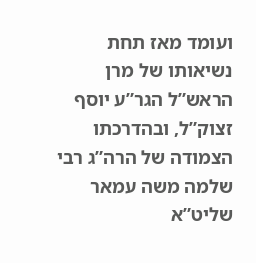ועומד מאז תחת נשיאותו של מרן הראש”ל הגר”ע יוסף זצוק”ל, ובהדרכתו הצמודה של הרה”ג רבי שלמה משה עמאר שליט”א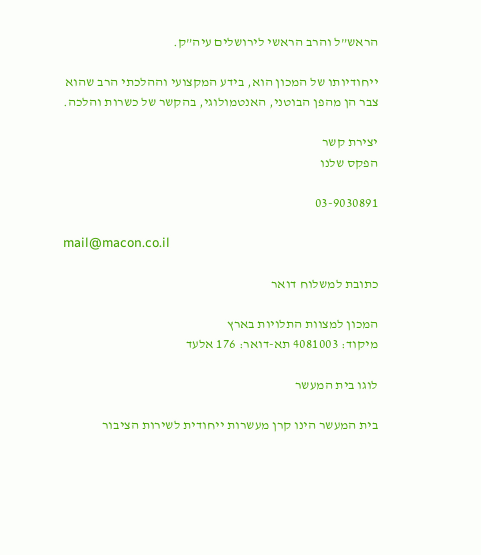הראש”ל והרב הראשי לירושלים עיה”ק.

ייחודיותו של המכון הוא, בידע המקצועי וההלכתי הרב שהוא צבר הן מהפן הבוטני, האנטמולוגי, בהקשר של כשרות והלכה.

יצירת קשר
הפקס שלנו

03-9030891

mail@macon.co.il

כתובת למשלוח דואר

המכון למצוות התלויות בארץ
מיקוד: 4081003 תא-דואר: 176 אלעד

לוגו בית המעשר

בית המעשר הינו קרן מעשרות ייחודית לשירות הציבור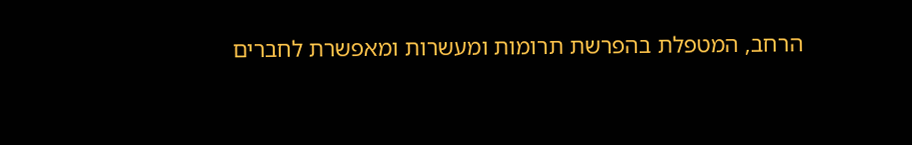הרחב, המטפלת בהפרשת תרומות ומעשרות ומאפשרת לחברים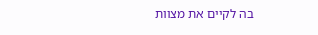בה לקיים את מצוות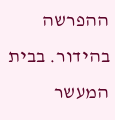ההפרשה בהידור. בבית המעשר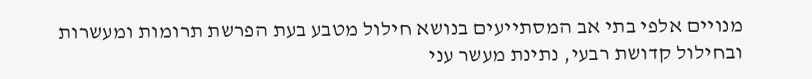מנויים אלפי בתי אב המסתייעים בנושא חילול מטבע בעת הפרשת תרומות ומעשרות ובחילול קדושת רבעי, נתינת מעשר עני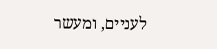לעניים, ומעשר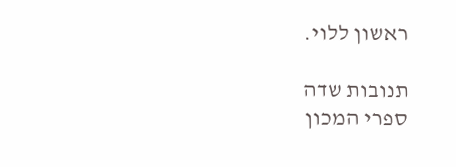ראשון ללוי.

תנובות שדה
ספרי המכון